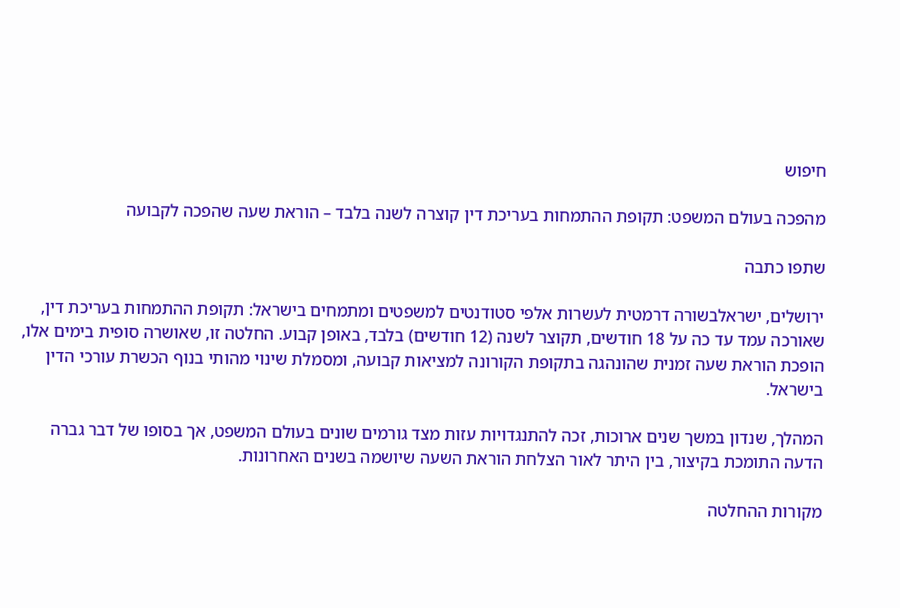חיפוש

מהפכה בעולם המשפט: תקופת ההתמחות בעריכת דין קוצרה לשנה בלבד – הוראת שעה שהפכה לקבועה

שתפו כתבה

ירושלים, ישראלבשורה דרמטית לעשרות אלפי סטודנטים למשפטים ומתמחים בישראל: תקופת ההתמחות בעריכת דין, שאורכה עמד עד כה על 18 חודשים, תקוצר לשנה (12 חודשים) בלבד, באופן קבוע. החלטה זו, שאושרה סופית בימים אלו, הופכת הוראת שעה זמנית שהונהגה בתקופת הקורונה למציאות קבועה, ומסמלת שינוי מהותי בנוף הכשרת עורכי הדין בישראל.

המהלך, שנדון במשך שנים ארוכות, זכה להתנגדויות עזות מצד גורמים שונים בעולם המשפט, אך בסופו של דבר גברה הדעה התומכת בקיצור, בין היתר לאור הצלחת הוראת השעה שיושמה בשנים האחרונות.

מקורות ההחלטה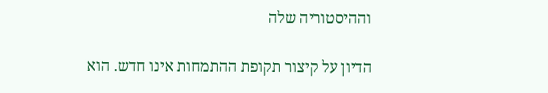וההיסטוריה שלה

הדיון על קיצור תקופת ההתמחות אינו חדש. הוא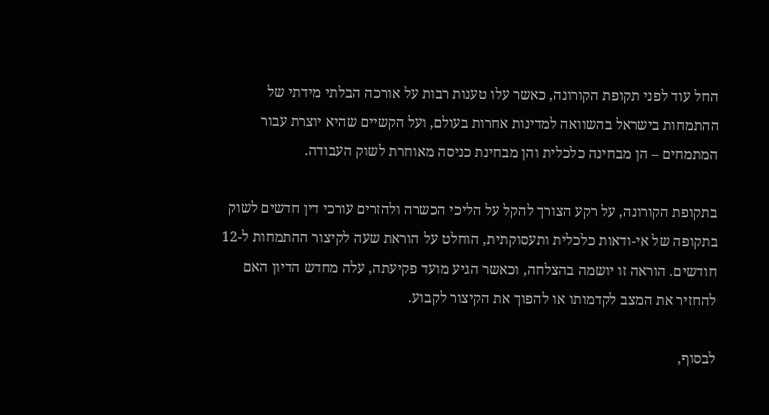החל עוד לפני תקופת הקורונה, כאשר עלו טענות רבות על אורכה הבלתי מידתי של ההתמחות בישראל בהשוואה למדינות אחרות בעולם, ועל הקשיים שהיא יוצרת עבור המתמחים – הן מבחינה כלכלית והן מבחינת כניסה מאוחרת לשוק העבודה.

בתקופת הקורונה, על רקע הצורך להקל על הליכי הכשרה ולהזרים עורכי דין חדשים לשוק בתקופה של אי-ודאות כלכלית ותעסוקתית, הוחלט על הוראת שעה לקיצור ההתמחות ל-12 חודשים. הוראה זו יושמה בהצלחה, וכאשר הגיע מועד פקיעתה, עלה מחדש הדיון האם להחזיר את המצב לקדמותו או להפוך את הקיצור לקבוע.

לבסוף,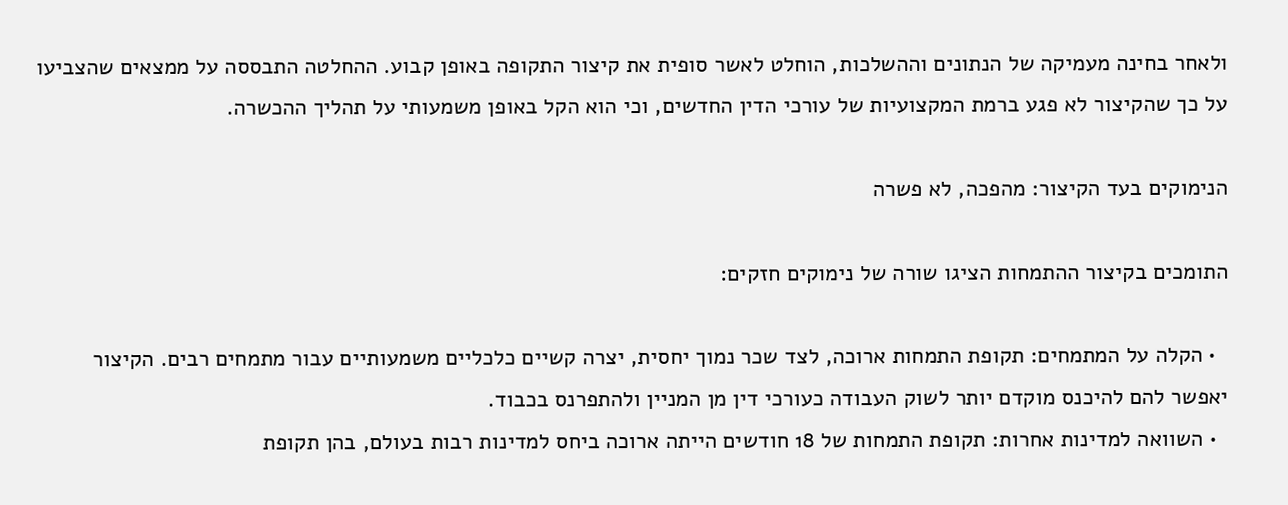ולאחר בחינה מעמיקה של הנתונים וההשלכות, הוחלט לאשר סופית את קיצור התקופה באופן קבוע. ההחלטה התבססה על ממצאים שהצביעו על כך שהקיצור לא פגע ברמת המקצועיות של עורכי הדין החדשים, וכי הוא הקל באופן משמעותי על תהליך ההכשרה.

הנימוקים בעד הקיצור: מהפכה, לא פשרה

התומכים בקיצור ההתמחות הציגו שורה של נימוקים חזקים:

  • הקלה על המתמחים: תקופת התמחות ארוכה, לצד שכר נמוך יחסית, יצרה קשיים כלכליים משמעותיים עבור מתמחים רבים. הקיצור יאפשר להם להיכנס מוקדם יותר לשוק העבודה כעורכי דין מן המניין ולהתפרנס בכבוד.
  • השוואה למדינות אחרות: תקופת התמחות של 18 חודשים הייתה ארוכה ביחס למדינות רבות בעולם, בהן תקופת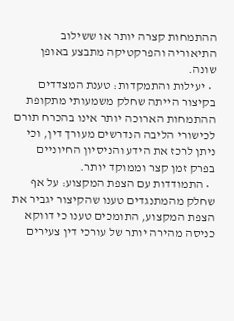ההתמחות קצרה יותר או ששילוב התיאוריה והפרקטיקה מתבצע באופן שונה.
  • יעילות והתמקדות: טענת המצדדים בקיצור הייתה שחלק משמעותי מתקופת ההתמחות הארוכה יותר אינו בהכרח תורם לכישורי הליבה הנדרשים מעורך דין, וכי ניתן לרכז את הידע והניסיון החיוניים בפרק זמן קצר וממוקד יותר.
  • התמודדות עם הצפת המקצוע: על אף שחלק מהמתנגדים טענו שהקיצור יגביר את הצפת המקצוע, התומכים טענו כי דווקא כניסה מהירה יותר של עורכי דין צעירים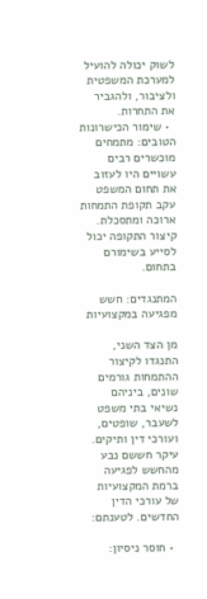לשוק יכולה להועיל למערכת המשפטית ולציבור, ולהגביר את התחרות.
  • שימור הכישרונות הטובים: מתמחים מוכשרים רבים עשויים היו לעזוב את תחום המשפט עקב תקופת התמחות ארוכה ומתסכלת. קיצור התקופה יכול לסייע בשימורם בתחום.

המתנגדים: חשש מפגיעה במקצועיות

מן הצד השני, התנגדו לקיצור ההתמחות גורמים שונים, ביניהם נשיאי בתי משפט לשעבר, שופטים, ועורכי דין ותיקים. עיקר חששם נבע מהחשש לפגיעה ברמת המקצועיות של עורכי הדין החדשים. לטענתם:

  • חוסר ניסיון: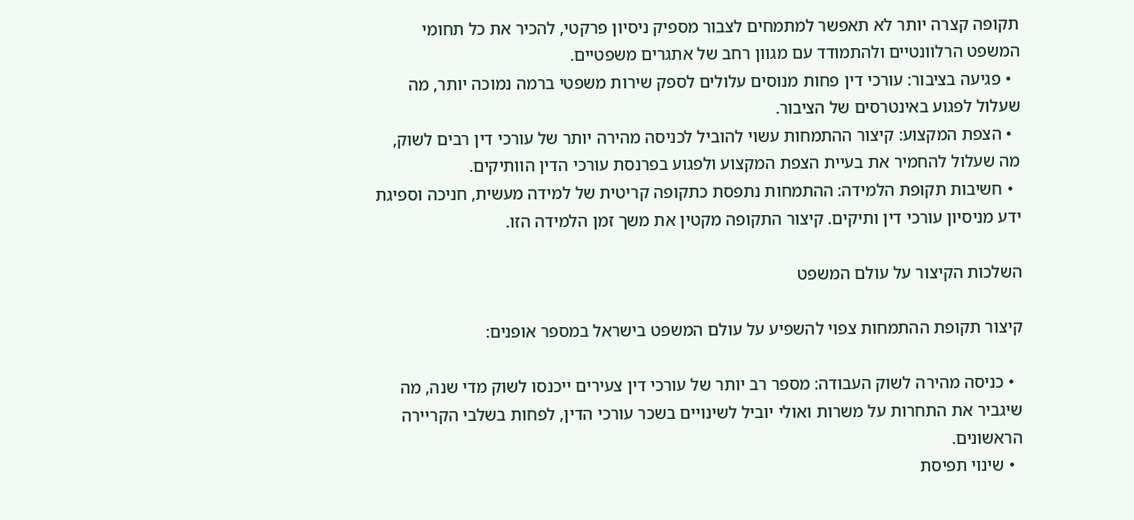תקופה קצרה יותר לא תאפשר למתמחים לצבור מספיק ניסיון פרקטי, להכיר את כל תחומי המשפט הרלוונטיים ולהתמודד עם מגוון רחב של אתגרים משפטיים.
  • פגיעה בציבור: עורכי דין פחות מנוסים עלולים לספק שירות משפטי ברמה נמוכה יותר, מה שעלול לפגוע באינטרסים של הציבור.
  • הצפת המקצוע: קיצור ההתמחות עשוי להוביל לכניסה מהירה יותר של עורכי דין רבים לשוק, מה שעלול להחמיר את בעיית הצפת המקצוע ולפגוע בפרנסת עורכי הדין הוותיקים.
  • חשיבות תקופת הלמידה: ההתמחות נתפסת כתקופה קריטית של למידה מעשית, חניכה וספיגת ידע מניסיון עורכי דין ותיקים. קיצור התקופה מקטין את משך זמן הלמידה הזו.

השלכות הקיצור על עולם המשפט

קיצור תקופת ההתמחות צפוי להשפיע על עולם המשפט בישראל במספר אופנים:

  • כניסה מהירה לשוק העבודה: מספר רב יותר של עורכי דין צעירים ייכנסו לשוק מדי שנה, מה שיגביר את התחרות על משרות ואולי יוביל לשינויים בשכר עורכי הדין, לפחות בשלבי הקריירה הראשונים.
  • שינוי תפיסת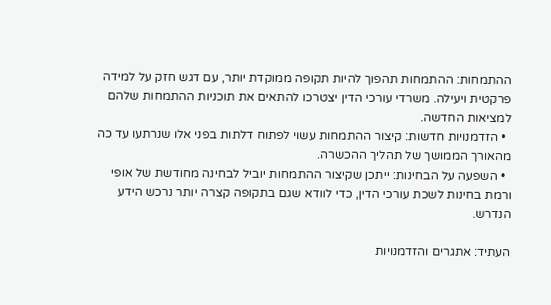ההתמחות: ההתמחות תהפוך להיות תקופה ממוקדת יותר, עם דגש חזק על למידה פרקטית ויעילה. משרדי עורכי הדין יצטרכו להתאים את תוכניות ההתמחות שלהם למציאות החדשה.
  • הזדמנויות חדשות: קיצור ההתמחות עשוי לפתוח דלתות בפני אלו שנרתעו עד כה מהאורך הממושך של תהליך ההכשרה.
  • השפעה על הבחינות: ייתכן שקיצור ההתמחות יוביל לבחינה מחודשת של אופי ורמת בחינות לשכת עורכי הדין, כדי לוודא שגם בתקופה קצרה יותר נרכש הידע הנדרש.

העתיד: אתגרים והזדמנויות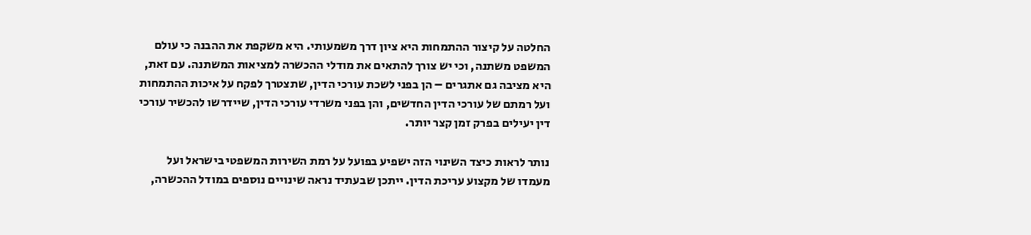החלטה על קיצור ההתמחות היא ציון דרך משמעותי. היא משקפת את ההבנה כי עולם המשפט משתנה, וכי יש צורך להתאים את מודלי ההכשרה למציאות המשתנה. עם זאת, היא מציבה גם אתגרים – הן בפני לשכת עורכי הדין, שתצטרך לפקח על איכות ההתמחות ועל רמתם של עורכי הדין החדשים, והן בפני משרדי עורכי הדין, שיידרשו להכשיר עורכי דין יעילים בפרק זמן קצר יותר.

נותר לראות כיצד השינוי הזה ישפיע בפועל על רמת השירות המשפטי בישראל ועל מעמדו של מקצוע עריכת הדין. ייתכן שבעתיד נראה שינויים נוספים במודל ההכשרה,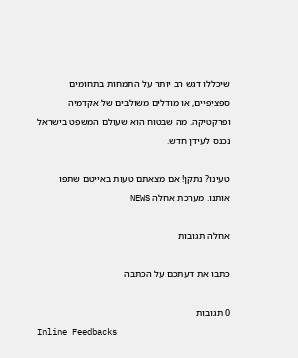שיכללו דגש רב יותר על התמחות בתחומים ספציפיים, או מודלים משולבים של אקדמיה ופרקטיקה. מה שבטוח הוא שעולם המשפט בישראל נכנס לעידן חדש.

טעינו? נתקן! אם מצאתם טעות באייטם שתפו אותנו. מערכת אחלה NEWS

אחלה תגובות

כתבו את דעתכם על הכתבה

0 תגובות
Inline Feedbacks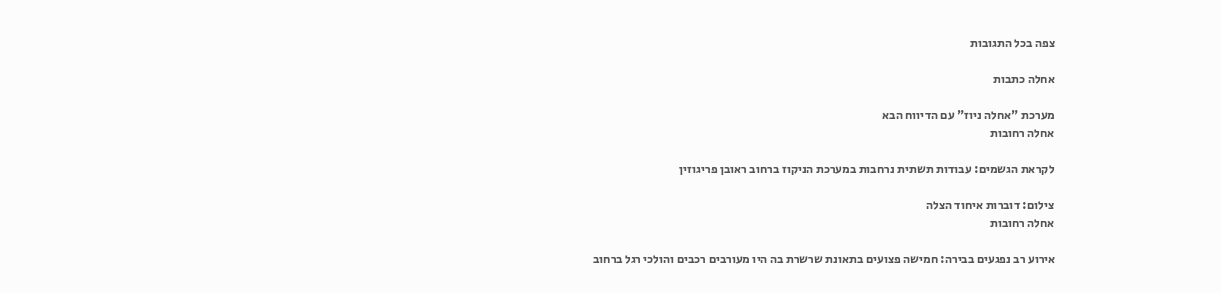צפה בכל התגובות

אחלה כתבות

מערכת "אחלה ניוז" עם הדיווח הבא
אחלה רחובות

לקראת הגשמים: עבודות תשתית נרחבות במערכת הניקוז ברחוב ראובן פריגוזין

צילום: דוברות איחוד הצלה
אחלה רחובות

אירוע רב נפגעים בבירה: חמישה פצועים בתאונת שרשרת בה היו מעורבים רכבים והולכי רגל ברחוב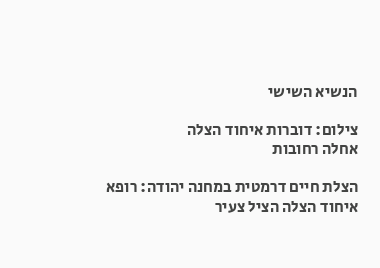הנשיא השישי

צילום: דוברות איחוד הצלה
אחלה רחובות

הצלת חיים דרמטית במחנה יהודה: רופא איחוד הצלה הציל צעיר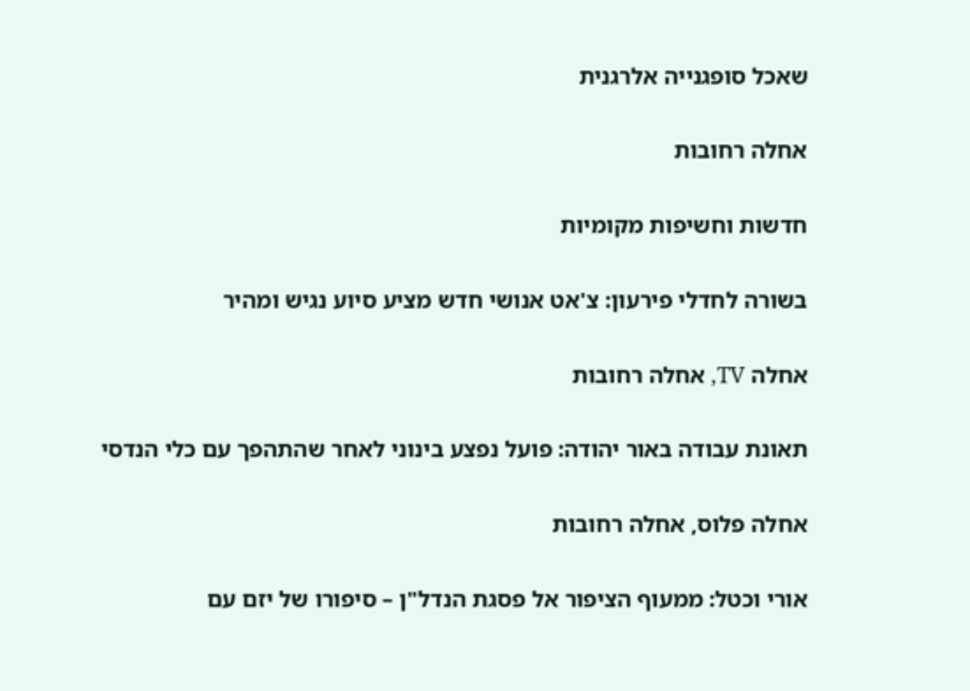שאכל סופגנייה אלרגנית

אחלה רחובות

חדשות וחשיפות מקומיות

בשורה לחדלי פירעון: צ'אט אנושי חדש מציע סיוע נגיש ומהיר

אחלה TV, אחלה רחובות

תאונת עבודה באור יהודה: פועל נפצע בינוני לאחר שהתהפך עם כלי הנדסי

אחלה פלוס, אחלה רחובות

אורי וכטל: ממעוף הציפור אל פסגת הנדל"ן – סיפורו של יזם עם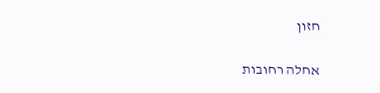חזון

אחלה רחובות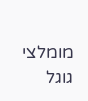מומלצי גוגל